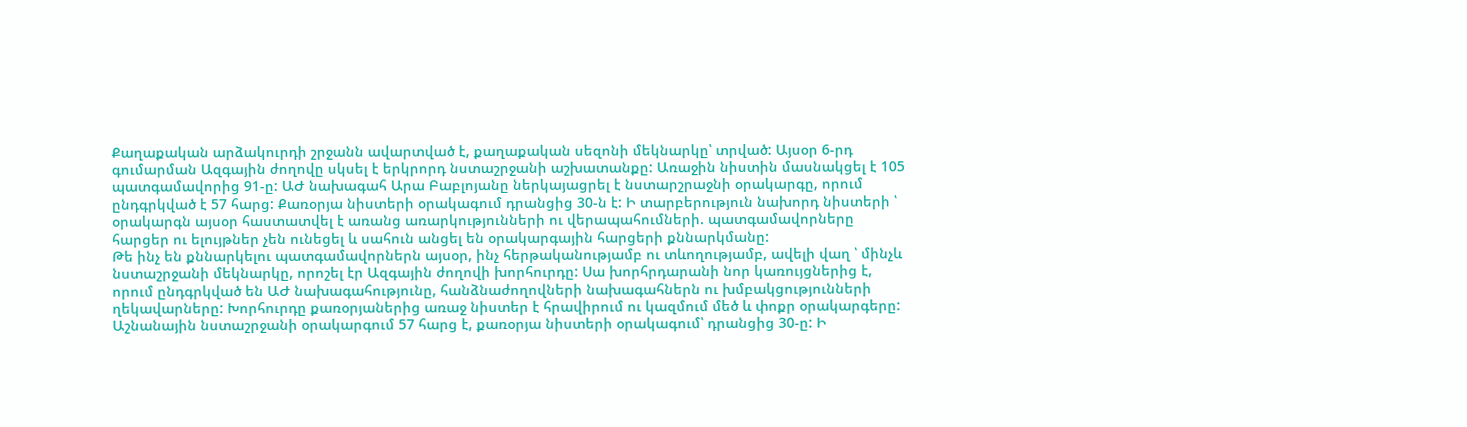Քաղաքական արձակուրդի շրջանն ավարտված է, քաղաքական սեզոնի մեկնարկը՝ տրված: Այսօր 6-րդ գումարման Ազգային ժողովը սկսել է երկրորդ նստաշրջանի աշխատանքը: Առաջին նիստին մասնակցել է 105 պատգամավորից 91-ը: ԱԺ նախագահ Արա Բաբլոյանը ներկայացրել է նստարշրաջնի օրակարգը, որում ընդգրկված է 57 հարց: Քառօրյա նիստերի օրակագում դրանցից 30-ն է: Ի տարբերություն նախորդ նիստերի ՝ օրակարգն այսօր հաստատվել է առանց առարկությունների ու վերապահումների. պատգամավորները հարցեր ու ելույթներ չեն ունեցել և սահուն անցել են օրակարգային հարցերի քննարկմանը:
Թե ինչ են քննարկելու պատգամավորներն այսօր, ինչ հերթականությամբ ու տևողությամբ, ավելի վաղ ՝ մինչև նստաշրջանի մեկնարկը, որոշել էր Ազգային ժողովի խորհուրդը: Սա խորհրդարանի նոր կառույցներից է, որում ընդգրկված են ԱԺ նախագահությունը, հանձնաժողովների նախագահներն ու խմբակցությունների ղեկավարները: Խորհուրդը քառօրյաներից առաջ նիստեր է հրավիրում ու կազմում մեծ և փոքր օրակարգերը: Աշնանային նստաշրջանի օրակարգում 57 հարց է, քառօրյա նիստերի օրակագում՝ դրանցից 30-ը: Ի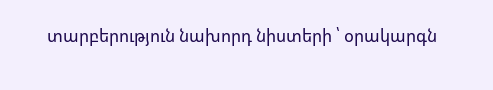տարբերություն նախորդ նիստերի ՝ օրակարգն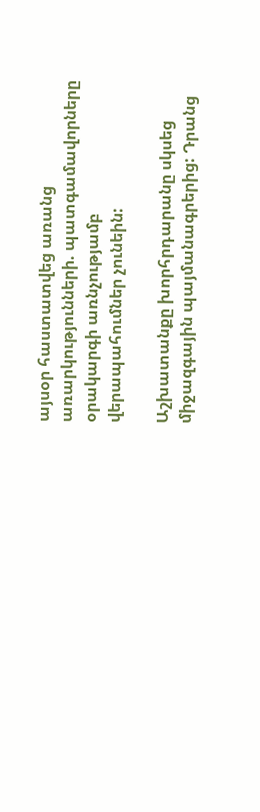այսօր հաստատվեց առանց առարկությունների. պատգամավորները օրակարգի առնչությամբ վերապահումներ չունեին:

Աշխատանքը խորհրդարանը սկսեց միջազգային պայմանագրերից: Դրանց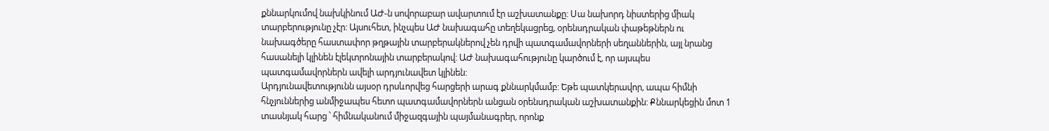քննարկումով նախկինում ԱԺ-ն սովորաբար ավարտում էր աշխատանքը: Սա նախորդ նիստերից միակ տարբերությունը չէր: Այսուհետ, ինչպես ԱԺ նախագահը տեղեկացրեց, օրենսդրական փաթեթներն ու նախագծերը հաստափոր թղթային տարբերակներով չեն դրվի պատգամավորների սեղաններին, այլ նրանց հասանելի կլինեն էլեկտրոնային տարբերակով: ԱԺ նախագահությունը կարծում է, որ այսպես պատգամավորներն ավելի արդյունավետ կլինեն:
Արդյունավետությունն այսօր դրսևորվեց հարցերի արագ քննարկմամբ: Եթե պատկերավոր, ապա հիմնի հնչյուններից անմիջապես հետո պատգամավորներն անցան օրենսդրական աշխատանքին: Քննարկեցին մոտ 1 տասնյակ հարց ՝ հիմնականում միջազգային պայմանագրեր, որոնք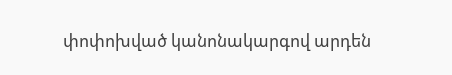փոփոխված կանոնակարգով արդեն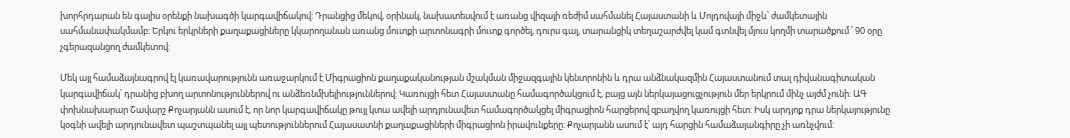խորհրդարան են գալիս օրենքի նախագծի կարգավիճակով: Դրանցից մեկով, օրինակ, նախատեսվում է առանց վիզայի ռեժիմ սահմանել Հայաստանի և Մոլդովայի միջև՝ ժամկետային սահմանափակմամբ: Երկու երկրների քաղաքացիները կկարողանան առանց մուտքի արտոնագրի մուտք գործել, դուրս գալ, տարանցիկ տեղաշարժվել կամ գտնվել մյուս կողմի տարածքում ՝ 90 օրը չգերազանցող ժամկետով:

Մեկ այլ համաձայնագրով էլ կառավարությունն առաջարկում է Միգրացիոն քաղաքականության մշակման միջազգային կենտրոնին և դրա անձնակազմին Հայաստանում տալ դիվանագիտական կարգավիճակ՝ դրանից բխող արտոնություններով ու անձեռնմխելիություններով: Կառույցի հետ Հայաստանը համագործակցում է, բայց այն ներկայացուցչություն մեր երկրում մինչ այժմ չունի: ԱԳ փոխնախարար Շավարշ Քոչարյանն ասում է, որ նոր կարգավիճակը թույլ կտա ավելի արդյունավետ համագործակցել միգրացիոն հարցերով զբաղվող կառույցի հետ: Իսկ արդյոք դրա ներկայությունը կօգնի ավելի արդյունավետ պաշտպանել այլ պետություններում Հայասատնի քաղաքացիների միգրացիոն իրավունքերը: Քոչարյանն ասում է՝ այդ հարցին համաձայանգիրը չի առնչվում: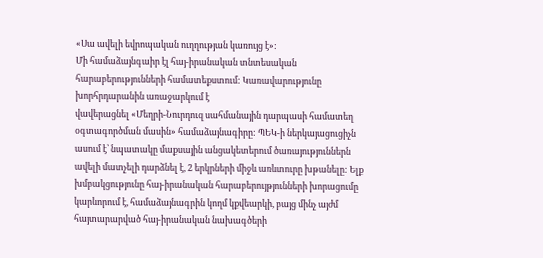«Սա ավելի եվրոպական ուղղության կառույց է»:
Մի համաձայնգաիր էլ հայ-իրանական տնտեսական հարաբերությունների համատեքստում: Կառավարությունը խորհրդարանին առաջարկում է
վավերացնել «Մեղրի-Նուրդուզ սահմանային դարպասի համատեղ օգտագործման մասին» համաձայնագիրը: ՊԵԿ-ի ներկայացուցիչն ասում է՝ նպատակը մաքսային անցակետերում ծառայություններն ավելի մատչելի դարձնել է, 2 երկրների միջև առևտուրը խթանելը: Ելք խմբակցությունը հայ-իրանական հարաբերույթյունների խորացումը կարևորում է, համաձայնագրին կողմ կքվեարկի, բայց մինչ այժմ հայտարարված հայ-իրանական նախագծերի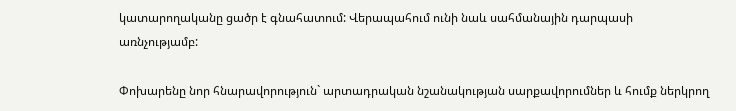կատարողականը ցածր է գնահատում: Վերապահում ունի նաև սահմանային դարպասի առնչությամբ:

Փոխարենը նոր հնարավորություն` արտադրական նշանակության սարքավորումներ և հումք ներկրող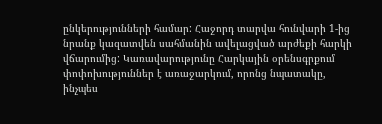ընկերությունների համար: Հաջորդ տարվա հունվարի 1-ից նրանք կազատվեն սահմանին ավելացված արժեքի հարկի վճարումից: Կառավարությունը Հարկային օրենսգրքում փոփոխություններ է առաջարկում, որոնց նպատակը, ինչպես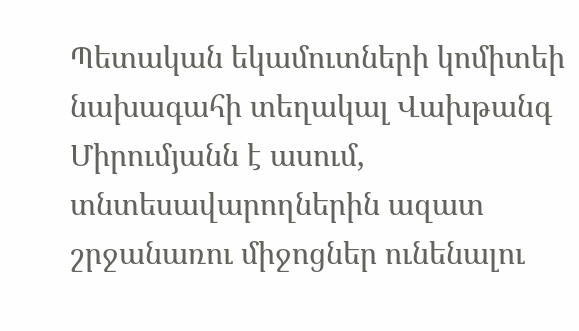Պետական եկամուտների կոմիտեի նախագահի տեղակալ Վախթանգ Միրումյանն է ասում, տնտեսավարողներին ազատ շրջանառու միջոցներ ունենալու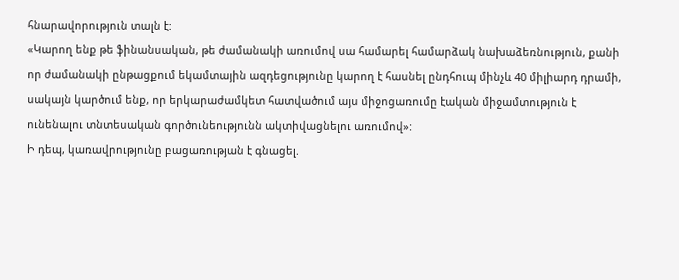հնարավորություն տալն է:
«Կարող ենք թե ֆինանսական, թե ժամանակի առումով սա համարել համարձակ նախաձեռնություն, քանի որ ժամանակի ընթացքում եկամտային ազդեցությունը կարող է հասնել ընդհուպ մինչև 40 միլիարդ դրամի, սակայն կարծում ենք, որ երկարաժամկետ հատվածում այս միջոցառումը էական միջամտություն է ունենալու տնտեսական գործունեությունն ակտիվացնելու առումով»:
Ի դեպ, կառավրությունը բացառության է գնացել.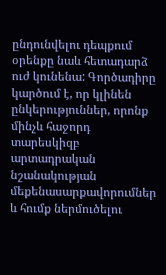ընդունվելու դեպքում օրենքը նաև հետադարձ ուժ կունենա: Գործադիրը կարծում է, որ կլինեն ընկերություններ, որոնք մինչև հաջորդ տարեսկիզբ արտադրական նշանակության մեքենասարքավորումներ և հումք ներմուծելու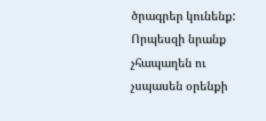ծրագրեր կունենք: Որպեսզի նրանք չհապաղեն ու չսպասեն օրենքի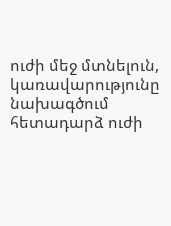ուժի մեջ մտնելուն, կառավարությունը նախագծում հետադարձ ուժի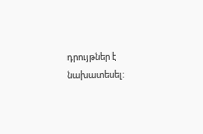դրույթներ է նախատեսել: